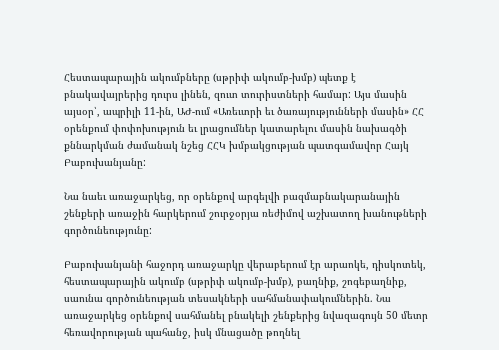Հեստապարային ակումբները (սթրիփ ակումբ-խմբ) պետք է բնակավայրերից դուրս լինեն, զուտ տուրիստների համար: Այս մասին այսօր՝, ապրիլի 11-ին, ԱԺ-ում «Առեւտրի եւ ծառայությունների մասին» ՀՀ օրենքում փոփոխություն եւ լրացումներ կատարելու մասին նախագծի քննարկման ժամանակ նշեց ՀՀԿ խմբակցության պատգամավոր Հայկ Բաբուխանյանը:

Նա նաեւ առաջարկեց, որ օրենքով արգելվի բազմաբնակարանային շենքերի առաջին հարկերում շուրջօրյա ռեժիմով աշխատող խանութների գործունեությունը:

Բաբուխանյանի հաջորդ առաջարկը վերաբերում էր արաոկե, դիսկոտեկ, հեստապարային ակումբ (սթրիփ ակումբ-խմբ), բաղնիք, շոգեբաղնիք, սաունա գործունեության տեսակների սահմանափակումներին. Նա առաջարկեց օրենքով սահմանել բնակելի շենքերից նվազագույն 50 մետր հեռավորության պահանջ, իսկ մնացածը թողնել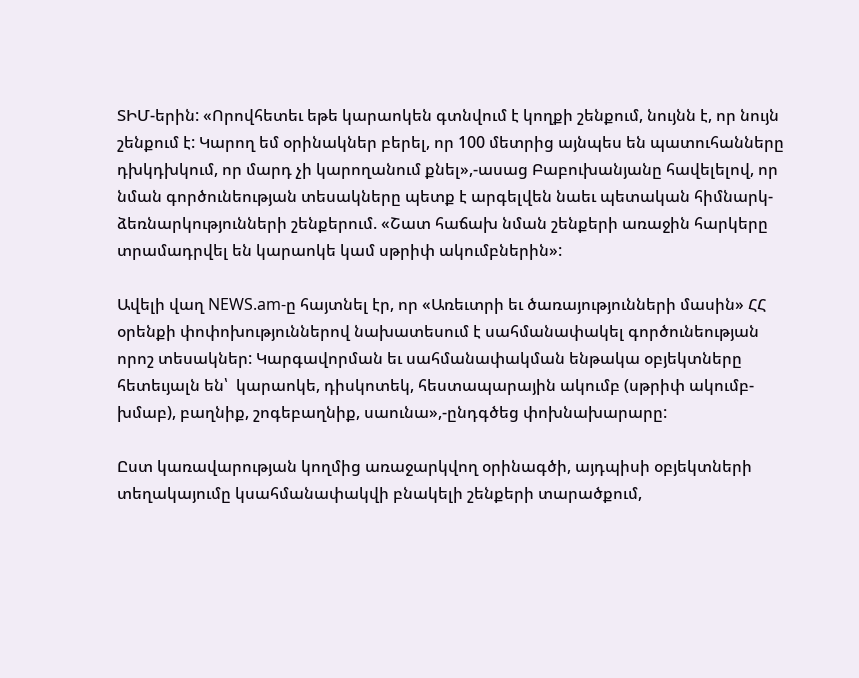ՏԻՄ-երին: «Որովհետեւ եթե կարաոկեն գտնվում է կողքի շենքում, նույնն է, որ նույն շենքում է: Կարող եմ օրինակներ բերել, որ 100 մետրից այնպես են պատուհանները դխկդխկում, որ մարդ չի կարողանում քնել»,-ասաց Բաբուխանյանը հավելելով, որ նման գործունեության տեսակները պետք է արգելվեն նաեւ պետական հիմնարկ-ձեռնարկությունների շենքերում. «Շատ հաճախ նման շենքերի առաջին հարկերը տրամադրվել են կարաոկե կամ սթրիփ ակումբներին»:

Ավելի վաղ NEWS.am-ը հայտնել էր, որ «Առեւտրի եւ ծառայությունների մասին» ՀՀ օրենքի փոփոխություններով նախատեսում է սահմանափակել գործունեության որոշ տեսակներ: Կարգավորման եւ սահմանափակման ենթակա օբյեկտները հետեւյալն են՝  կարաոկե, դիսկոտեկ, հեստապարային ակումբ (սթրիփ ակումբ-խմաբ), բաղնիք, շոգեբաղնիք, սաունա»,-ընդգծեց փոխնախարարը:

Ըստ կառավարության կողմից առաջարկվող օրինագծի, այդպիսի օբյեկտների տեղակայումը կսահմանափակվի բնակելի շենքերի տարածքում,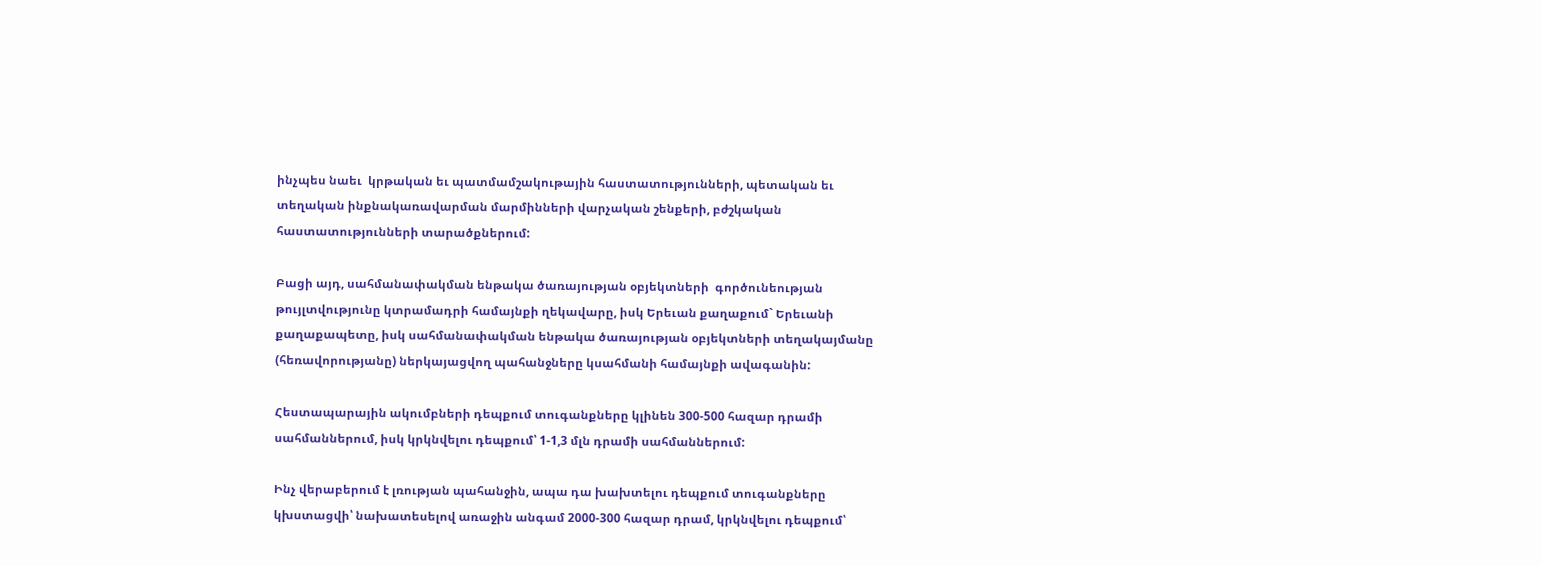ինչպես նաեւ  կրթական եւ պատմամշակութային հաստատությունների, պետական եւ տեղական ինքնակառավարման մարմինների վարչական շենքերի, բժշկական հաստատությունների տարածքներում:

Բացի այդ, սահմանափակման ենթակա ծառայության օբյեկտների  գործունեության թույլտվությունը կտրամադրի համայնքի ղեկավարը, իսկ Երեւան քաղաքում` Երեւանի քաղաքապետը, իսկ սահմանափակման ենթակա ծառայության օբյեկտների տեղակայմանը (հեռավորությանը) ներկայացվող պահանջները կսահմանի համայնքի ավագանին:

Հեստապարային ակումբների դեպքում տուգանքները կլինեն 300-500 հազար դրամի սահմաններում, իսկ կրկնվելու դեպքում՝ 1-1,3 մլն դրամի սահմաններում:

Ինչ վերաբերում է լռության պահանջին, ապա դա խախտելու դեպքում տուգանքները կխստացվի՝ նախատեսելով առաջին անգամ 2000-300 հազար դրամ, կրկնվելու դեպքում՝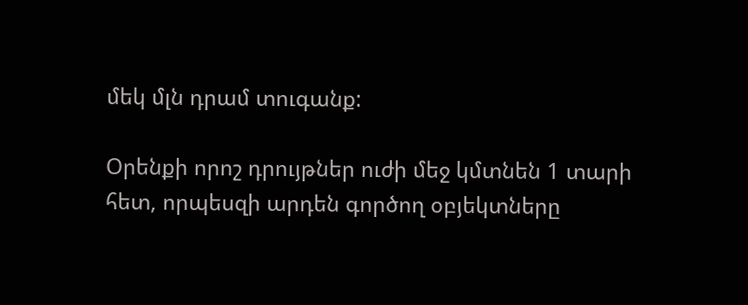մեկ մլն դրամ տուգանք:

Օրենքի որոշ դրույթներ ուժի մեջ կմտնեն 1 տարի հետ, որպեսզի արդեն գործող օբյեկտները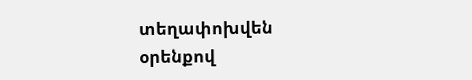տեղափոխվեն օրենքով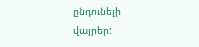ընդունելի վայրեր: